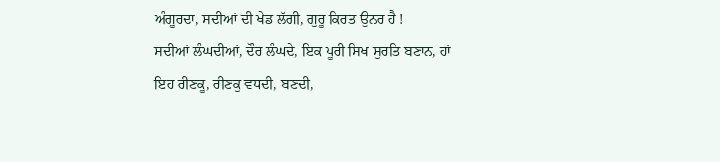ਅੰਗੂਰਦਾ, ਸਦੀਆਂ ਦੀ ਖੇਡ ਲੱਗੀ, ਗੁਰੂ ਕਿਰਤ ਉਨਰ ਹੈ !
ਸਦੀਆਂ ਲੰਘਦੀਆਂ, ਦੌਰ ਲੰਘਦੇ, ਇਕ ਪੂਰੀ ਸਿਖ ਸੁਰਤਿ ਬਣਾਨ, ਹਾਂ
ਇਹ ਰੀਣਕੂ, ਰੀਣਕੁ ਵਧਦੀ, ਬਣਦੀ,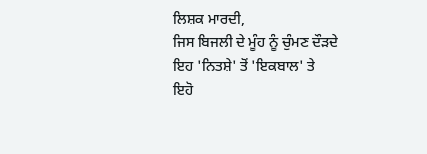ਲਿਸ਼ਕ ਮਾਰਦੀ,
ਜਿਸ ਬਿਜਲੀ ਦੇ ਮੂੰਹ ਨੂੰ ਚੁੰਮਣ ਦੌੜਦੇ ਇਹ 'ਨਿਤਸ਼ੇ' ਤੋਂ 'ਇਕਬਾਲ' ਤੇ
ਇਹੋ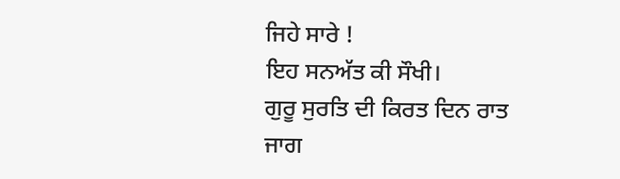ਜਿਹੇ ਸਾਰੇ !
ਇਹ ਸਨਅੱਤ ਕੀ ਸੌਖੀ।
ਗੁਰੂ ਸੁਰਤਿ ਦੀ ਕਿਰਤ ਦਿਨ ਰਾਤ ਜਾਗ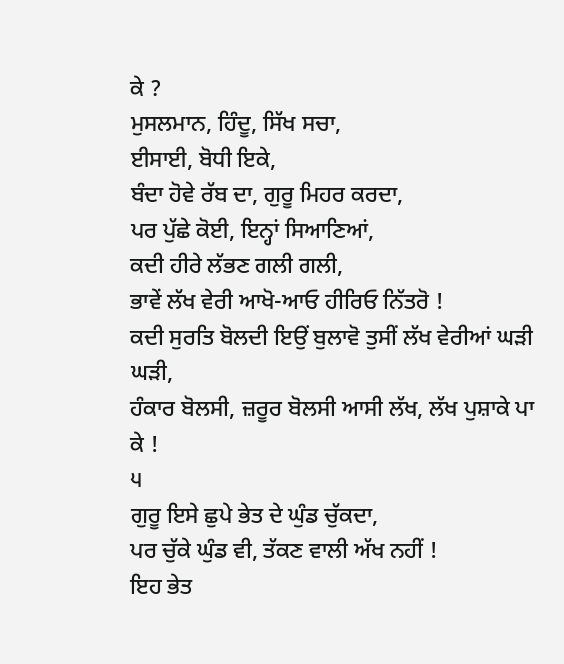ਕੇ ?
ਮੁਸਲਮਾਨ, ਹਿੰਦੂ, ਸਿੱਖ ਸਚਾ,
ਈਸਾਈ, ਬੋਧੀ ਇਕੇ,
ਬੰਦਾ ਹੋਵੇ ਰੱਬ ਦਾ, ਗੁਰੂ ਮਿਹਰ ਕਰਦਾ,
ਪਰ ਪੁੱਛੇ ਕੋਈ, ਇਨ੍ਹਾਂ ਸਿਆਣਿਆਂ,
ਕਦੀ ਹੀਰੇ ਲੱਭਣ ਗਲੀ ਗਲੀ,
ਭਾਵੇਂ ਲੱਖ ਵੇਰੀ ਆਖੋ-ਆਓ ਹੀਰਿਓ ਨਿੱਤਰੋ !
ਕਦੀ ਸੁਰਤਿ ਬੋਲਦੀ ਇਉਂ ਬੁਲਾਵੋ ਤੁਸੀਂ ਲੱਖ ਵੇਰੀਆਂ ਘੜੀ ਘੜੀ,
ਹੰਕਾਰ ਬੋਲਸੀ, ਜ਼ਰੂਰ ਬੋਲਸੀ ਆਸੀ ਲੱਖ, ਲੱਖ ਪੁਸ਼ਾਕੇ ਪਾ ਕੇ !
੫
ਗੁਰੂ ਇਸੇ ਛੁਪੇ ਭੇਤ ਦੇ ਘੁੰਡ ਚੁੱਕਦਾ,
ਪਰ ਚੁੱਕੇ ਘੁੰਡ ਵੀ, ਤੱਕਣ ਵਾਲੀ ਅੱਖ ਨਹੀਂ !
ਇਹ ਭੇਤ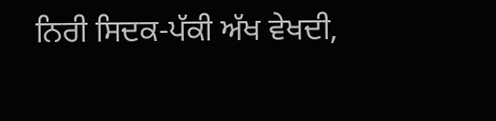ਨਿਰੀ ਸਿਦਕ-ਪੱਕੀ ਅੱਖ ਵੇਖਦੀ,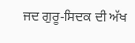ਜਦ ਗੁਰੂ-ਸਿਦਕ ਦੀ ਅੱਖ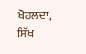ਖੋਹਲਦਾ,
ਸਿੱਖ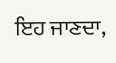ਇਹ ਜਾਣਦਾ,